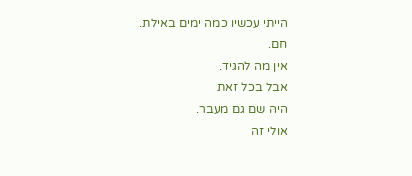הייתי עכשיו כמה ימים באילת.
חם.
אין מה להגיד.
אבל בכל זאת
היה שם גם מעבר.
אולי זה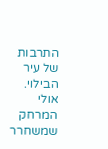התרבות של עיר הבילוי.
אולי המרחק שמשחרר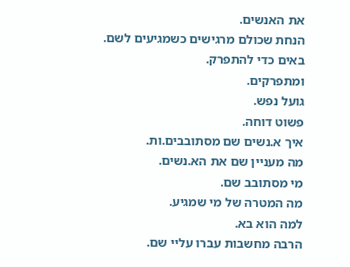את האנשים.
הנחת שכולם מרגישים כשמגיעים לשם.
באים כדי להתפרק.
ומתפרקים.
גועל נפש.
פשוט דוחה.
איך א.נשים שם מסתובבים.ות.
מה מעניין שם את הא.נשים.
מי מסתובב שם.
מה המטרה של מי שמגיע.
למה הוא בא.
הרבה מחשבות עברו עליי שם.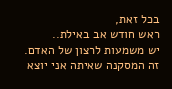בכל זאת,
ראש חודש אב באילת..
יש משמעות לרצון של האדם.
זה המסקנה שאיתה אני יוצא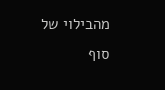מהבילוי של סוף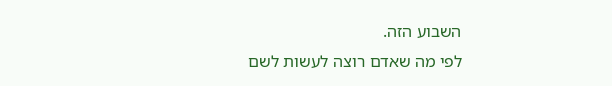השבוע הזה.
לפי מה שאדם רוצה לעשות לשם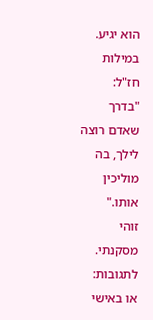הוא יגיע.
במילות חז"ל:
"בדרך שאדם רוצה לילך, בה מוליכין אותו."
זוהי מסקנתי.
לתגובות:
או באישי